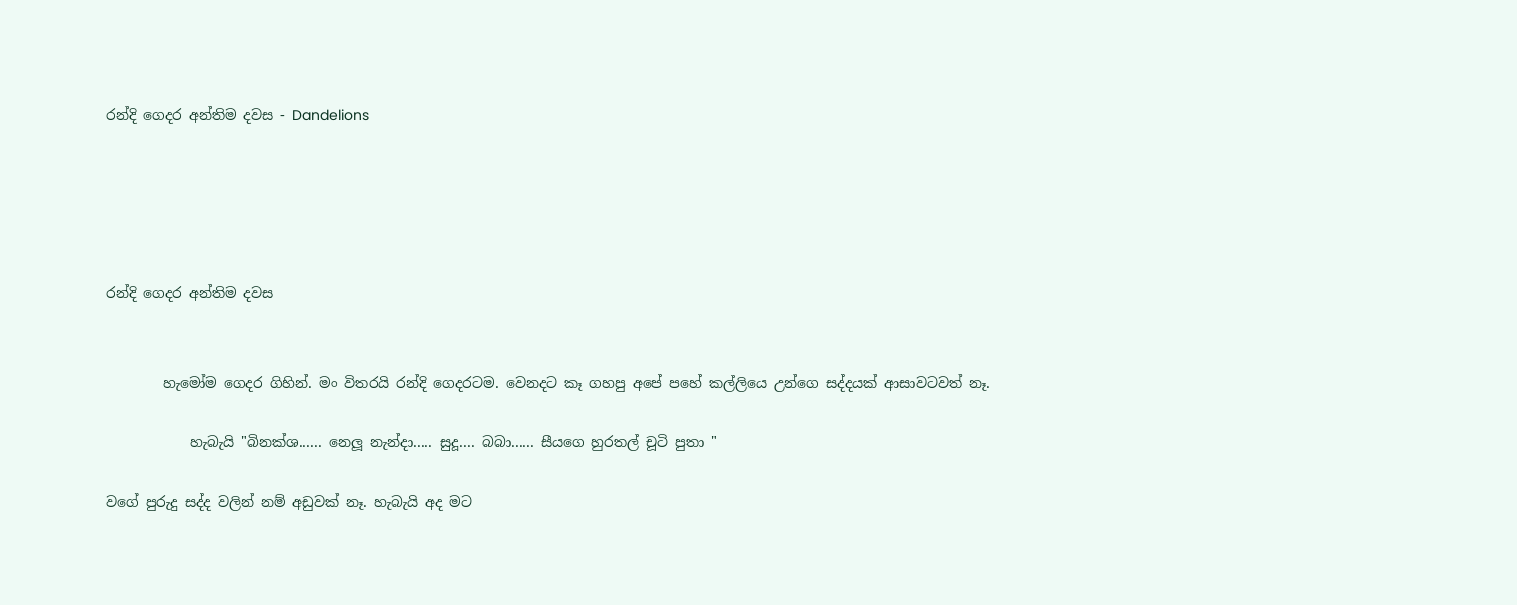රන්දි ගෙදර අන්තිම දවස - Dandelions





රන්දි ගෙදර අන්තිම දවස


        හැමෝම ගෙදර ගිහින්. මං විතරයි රන්දි ගෙදරටම. වෙනදට කෑ ගහපු අපේ පහේ කල්ලියෙ උන්ගෙ සද්දයක් ආසාවටවත් නෑ.

            හැබැයි "බිනක්ශ...... නෙලූ නැන්දා..... සුදූ.... බබා...... සීයගෙ හුරතල් චූටි පුතා "

වගේ පුරුදු සද්ද වලින් නම් අඩුවක් නෑ. හැබැයි අද මට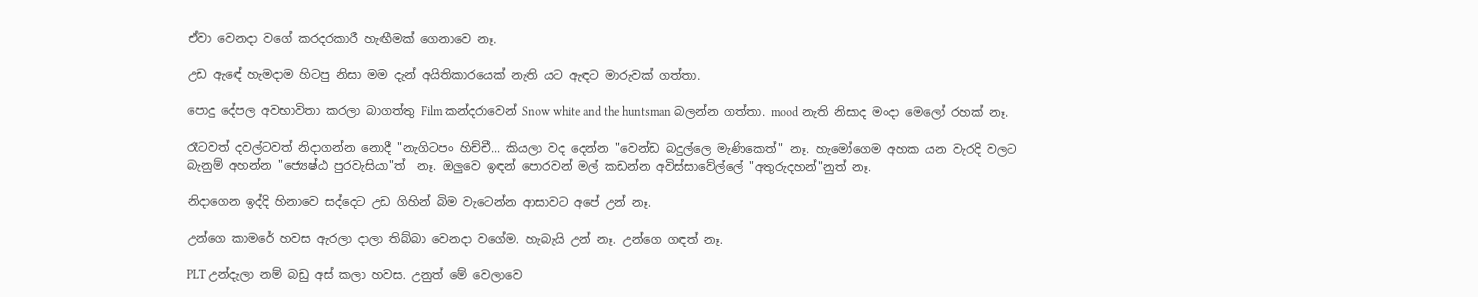ඒවා වෙනදා වගේ කරදරකාරී හැඟීමක් ගෙනාවෙ නෑ.

උඩ ඇඳේ හැමදාම හිටපු නිසා මම දැන් අයිතිකාරයෙක් නැති යට ඇඳට මාරුවක් ගත්තා.

පොදු දේපල අවභාවිතා කරලා බාගත්තු Film කන්දරාවෙන් Snow white and the huntsman බලන්න ගත්තා. mood නැති නිසාද මංදා මෙලෝ රහක් නෑ.

රෑටවත් දවල්ටවත් නිදාගන්න නොදී "නැගිටපං හිච්චී... කියලා වද දෙන්න "වෙන්ඩ බදුල්ලෙ මැණිකෙත්" නෑ. හැමෝගෙම අහක යන වැරදි වලට බැනුම් අහන්න "ජ්‍යෙෂ්ඨ පුරවැසියා"ත්  නෑ. ඔලුවෙ ඉඳන් පොරවන් මල් කඩන්න අවිස්සාවේල්ලේ "අතුරුදහන්"නුත් නෑ.

නිදාගෙන ඉද්දි හිනාවෙ සද්දෙට උඩ ගිහින් බිම වැටෙන්න ආසාවට අපේ උන් නෑ.

උන්ගෙ කාමරේ හවස ඇරලා දාලා තිබ්බා වෙනදා වගේම. හැබැයි උන් නෑ. උන්ගෙ ගඳත් නෑ.

PLT උන්දැලා නම් බඩු අස් කලා හවස. උනුත් මේ වෙලාවෙ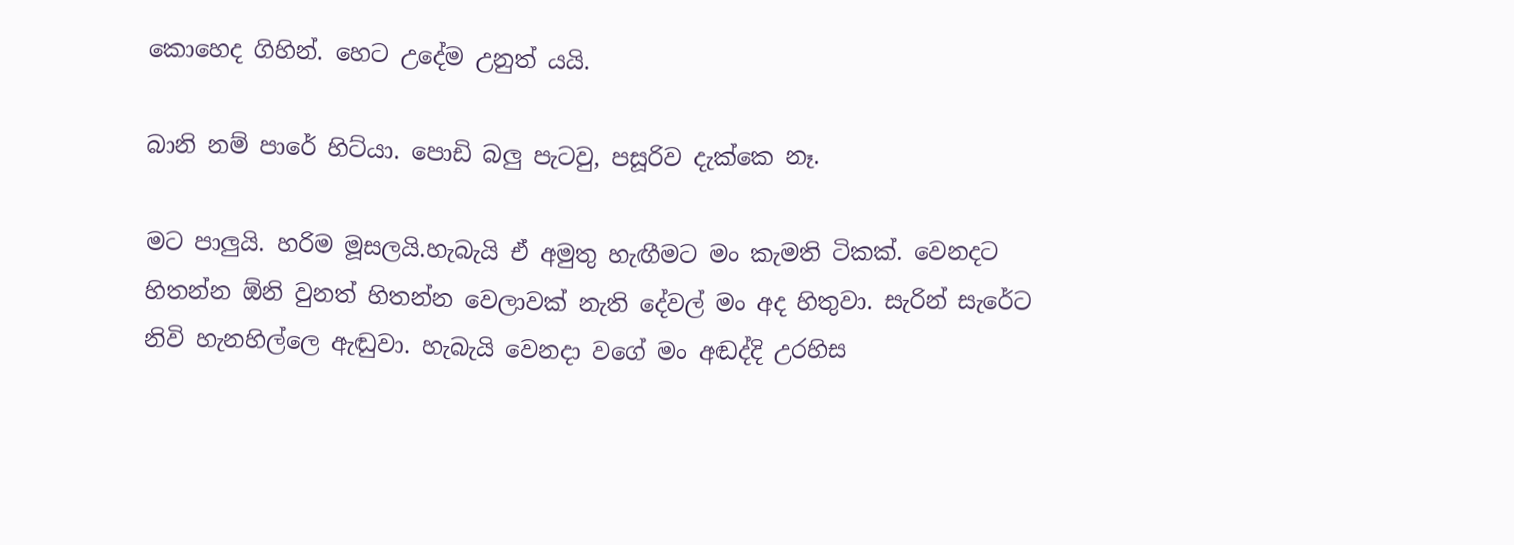කොහෙද ගිහින්. හෙට උදේම උනුත් යයි.

බානි නම් පාරේ හිට්යා. පොඩි බලු පැටවු, පසූරිව දැක්කෙ නෑ.

මට පාලුයි. හරිම මූසලයි.හැබැයි ඒ අමුතු හැඟීමට මං කැමති ටිකක්. වෙනදට හිතන්න ඕනි වුනත් හිතන්න වෙලාවක් නැති දේවල් මං අද හිතුවා. සැරින් සැරේට නිවි හැනහිල්ලෙ ඇඬුවා. හැබැයි වෙනදා වගේ මං අඬද්දි උරහිස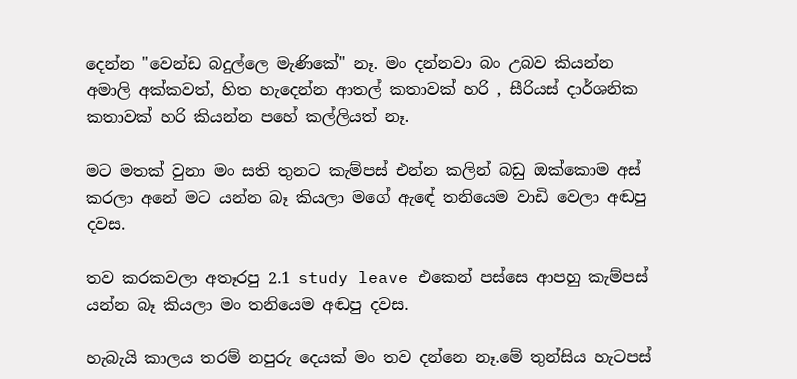දෙන්න "වෙන්ඩ බදුල්ලෙ මැණිකේ" නෑ. මං දන්නවා බං උබව කියන්න අමාලි අක්කවත්, හිත හැදෙන්න ආතල් කතාවක් හරි , සීරියස් දාර්ශනික කතාවක් හරි කියන්න පහේ කල්ලියත් නෑ.

මට මතක් වුනා මං සති තුනට කැම්පස් එන්න කලින් බඩු ඔක්කොම අස් කරලා අනේ මට යන්න බෑ කියලා මගේ ඇඳේ තනියෙම වාඩි වෙලා අඬපු දවස.

තව කරකවලා අතෑරපු 2.1 study leave එකෙන් පස්සෙ ආපහු කැම්පස් යන්න බෑ කියලා මං තනියෙම අඬපු දවස.

හැබැයි කාලය තරම් නපුරු දෙයක් මං තව දන්නෙ නෑ.මේ තුන්සිය හැටපස්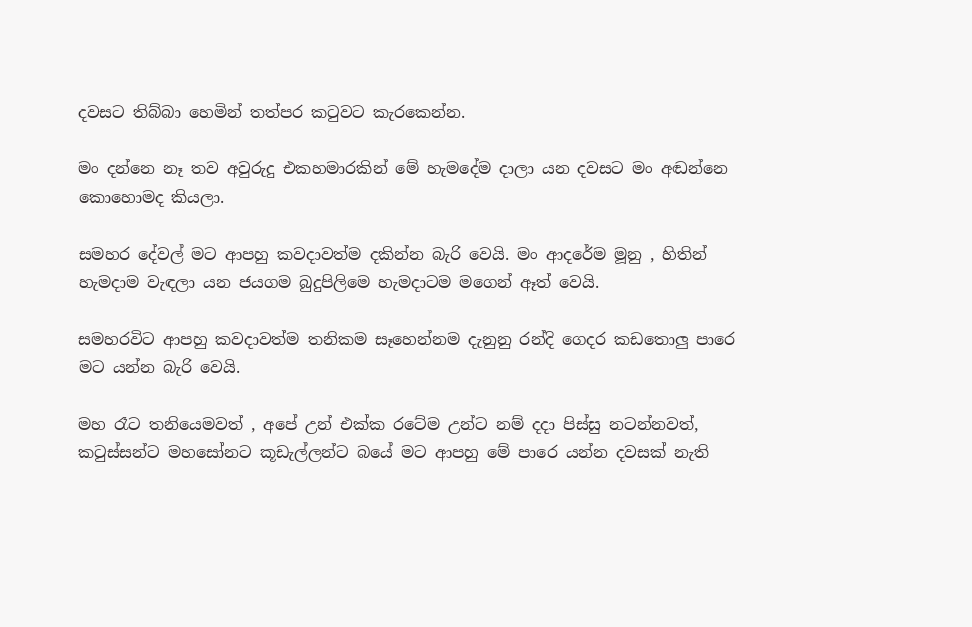දවසට තිබ්බා හෙමින් තත්පර කටුවට කැරකෙන්න.

මං දන්නෙ නෑ තව අවුරුදු එකහමාරකින් මේ හැමදේම දාලා යන දවසට මං අඬන්නෙ කොහොමද කියලා.

සමහර දේවල් මට ආපහු කවදාවත්ම දකින්න බැරි වෙයි. මං ආදරේම මූනු , හිතින් හැමදාම වැඳලා යන ජයගම බුදුපිලිමෙ හැමදාටම මගෙන් ඈත් වෙයි.

සමහරවිට ආපහු කවදාවත්ම තනිකම සෑහෙන්නම දැනුනු රන්දි ගෙදර කඩතොලු පාරෙ මට යන්න බැරි වෙයි.

මහ රෑට තනියෙමවත් , අපේ උන් එක්ක රටේම උන්ට නම් දදා පිස්සු නටන්නවත්, කටුස්සන්ට මහසෝනට කූඩැල්ලන්ට බයේ මට ආපහු මේ පාරෙ යන්න දවසක් නැති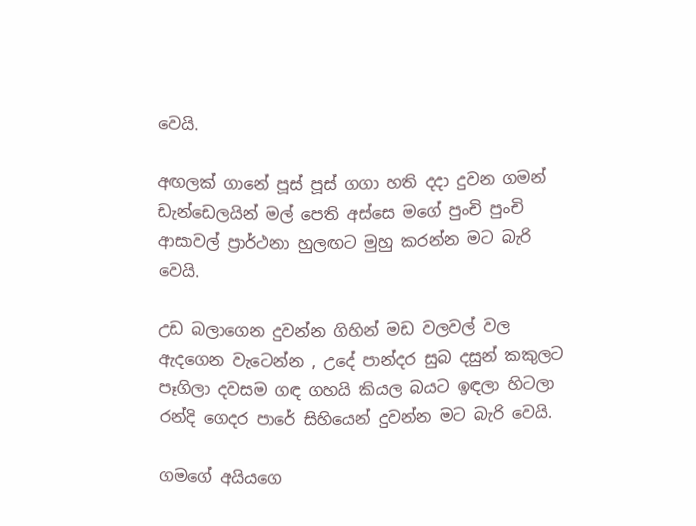වෙයි.

අඟලක් ගානේ පූස් පූස් ගගා හති දදා දුවන ගමන් ඩැන්ඩෙලයින් මල් පෙති අස්සෙ මගේ පුංචි පුංචි ආසාවල් ප්‍රාර්ථනා හුලඟට මුහු කරන්න මට බැරි වෙයි.

උඩ බලාගෙන දුවන්න ගිහින් මඩ වලවල් වල ඇදගෙන වැටෙන්න , උදේ පාන්දර සුබ දසුන් කකුලට පෑගිලා දවසම ගඳ ගහයි කියල බයට ඉඳලා හිටලා රන්දි ගෙදර පාරේ සිහියෙන් දුවන්න මට බැරි වෙයි.

ගමගේ අයියගෙ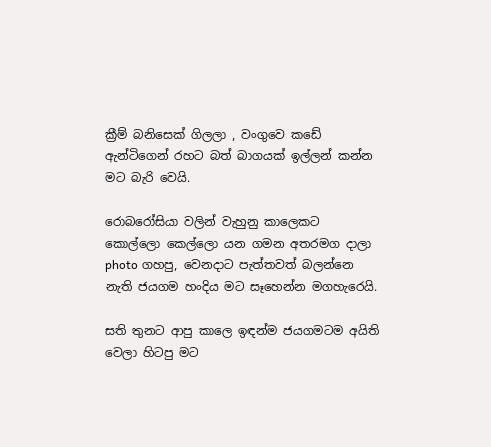ක්‍රීම් බනිසෙක් ගිලලා , වංගුවෙ කඩේ ඇන්ටිගෙන් රහට බත් බාගයක් ඉල්ලන් කන්න මට බැරි වෙයි.

රොබරෝසියා වලින් වැහුනු කාලෙකට කොල්ලො කෙල්ලො යන ගමන අතරමග දාලා photo ගහපු, වෙනදාට පැත්තවත් බලන්නෙ නැති ජයගම හංදිය මට සෑහෙන්න මගහැරෙයි.

සති තුනට ආපු කාලෙ ඉඳන්ම ජයගමටම අයිති වෙලා හිටපු මට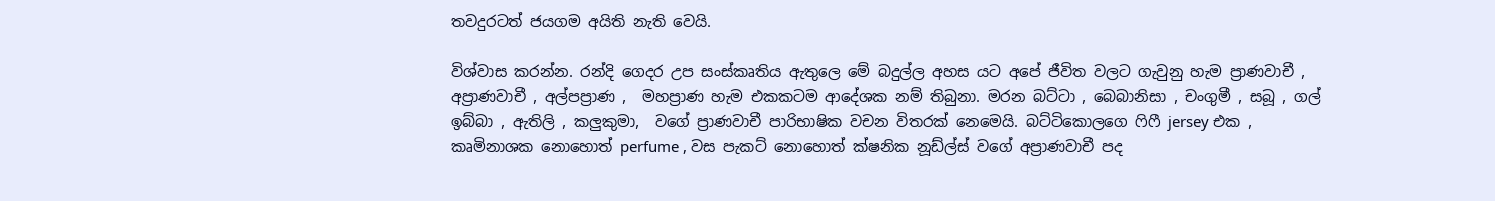තවදුරටත් ජයගම අයිති නැති වෙයි.

විශ්වාස කරන්න. රන්දි ගෙදර උප සංස්කෘතිය ඇතුලෙ මේ බදුල්ල අහස යට අපේ ජීවිත වලට ගැවුනු හැම ප්‍රාණවාචී , අප්‍රාණවාචී , අල්පප්‍රාණ ,  මහප්‍රාණ හැම එකකටම ආදේශක නම් තිබුනා. මරන බට්ටා , බෙබානිසා , චංගුමී , සබූ , ගල් ඉබ්බා , ඇතිලි , කලුකුමා,  වගේ ප්‍රාණවාචී පාරිභාෂික වචන විතරක් නෙමෙයි. බට්ටිකොලගෙ ෆිෆී jersey එක , කෘමිනාශක නොහොත් perfume , වස පැකට් නොහොත් ක්ෂනික නූඩ්ල්ස් වගේ අප්‍රාණවාචී පද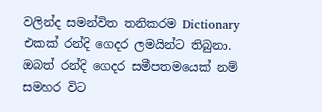වලින්ද සමන්විත තනිකරම Dictionary එකක් රන්දි ගෙදර ලමයින්ට තිබුනා. ඔබත් රන්දි ගෙදර සමීපතමයෙක් නම් සමහර විට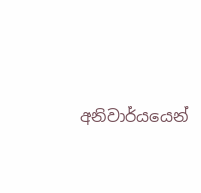අනිවාර්යයෙන්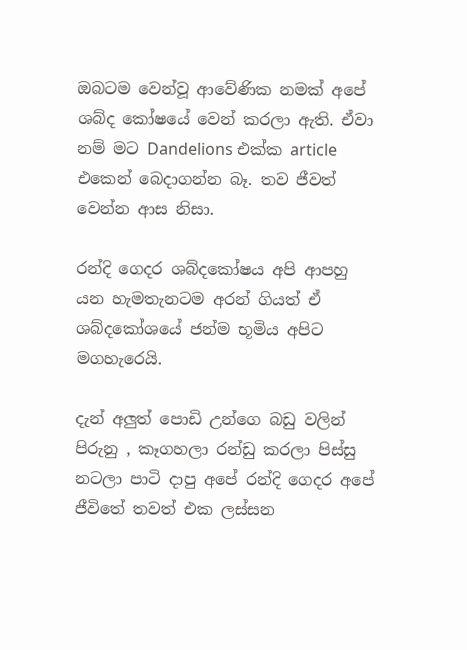ඔබටම වෙන්වූ ආවේණික නමක් අපේ ශබ්ද කෝෂයේ වෙන් කරලා ඇති. ඒවා නම් මට Dandelions එක්ක article එකෙන් බෙදාගන්න බෑ. තව ජීවත් වෙන්න ආස නිසා.

රන්දි ගෙදර ශබ්දකෝෂය අපි ආපහු යන හැමතැනටම අරන් ගියත් ඒ ශබ්දකෝශයේ ජන්ම භූමිය අපිට මගහැරෙයි.

දැන් අලුත් පොඩි උන්ගෙ බඩු වලින් පිරුනු , කෑගහලා රන්ඩු කරලා පිස්සු නටලා පාටි දාපු අපේ රන්දි ගෙදර අපේ ජීවිතේ තවත් එක ලස්සන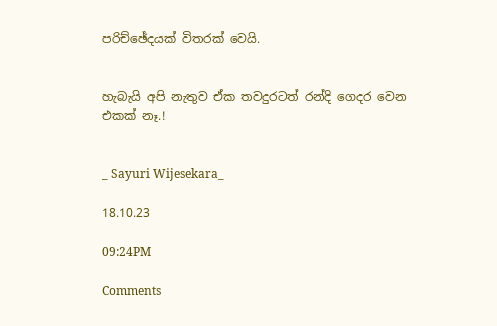පරිච්ඡේදයක් විතරක් වෙයි.


හැබැයි අපි නැතුව ඒක තවදුරටත් රන්දි ගෙදර වෙන එකක් නෑ.!


_ Sayuri Wijesekara_

18.10.23

09:24PM

Comments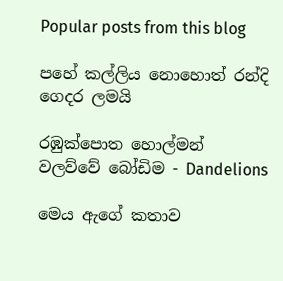Popular posts from this blog

පහේ කල්ලිය නොහොත් රන්දි ගෙදර ලමයි

රඹුක්පොත හොල්මන් වලව්වේ බෝඩිම - Dandelions

මෙය ඇගේ කතාව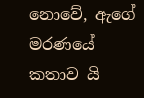නොවේ, ඇගේ මරණයේ කතාව යි